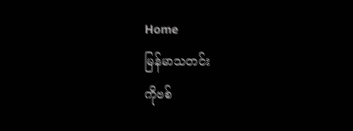Home
မြန်မာသတင်း
ကိုဗစ်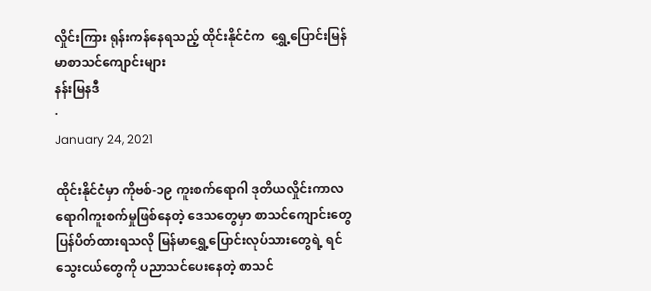လှိုင်းကြား ရုန်းကန်နေရသည့် ထိုင်းနိုင်ငံက  ရွှေ့ပြောင်းမြန်မာစာသင်ကျောင်းများ
နန်းမြနဒီ
·
January 24, 2021

ထိုင်းနိုင်ငံမှာ ကိုဗစ်-၁၉ ကူးစက်ရောဂါ ဒုတိယလှိုင်းကာလ ရောဂါကူးစက်မှုဖြစ်နေတဲ့ ဒေသတွေမှာ စာသင်ကျောင်းတွေပြန်ပိတ်ထားရသလို မြန်မာရွှေ့ပြောင်းလုပ်သားတွေရဲ့ ရင်သွေးငယ်တွေကို ပညာသင်ပေးနေတဲ့ စာသင်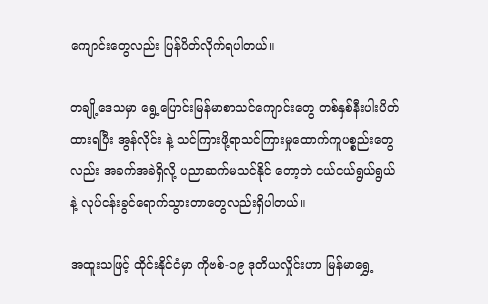ကျောင်းတွေလည်း ပြန်ပိတ်လိုက်ရပါတယ်။

တချို့ဒေသမှာ ရွေ့ပြောင်းမြန်မာစာသင်ကျောင်းတွေ တစ်နှစ်နီးပါးပိတ်ထားရပြီး အွန်လိုင်း နဲ့ သင်ကြားဖို့ရာသင်ကြားမှုထောက်ကူပစ္စည်းတွေလည်း အခက်အခဲရှိလို့ ပညာဆက်မသင်နိုင် တော့ဘဲ ငယ်ငယ်ရွယ်ရွယ်နဲ့ လုပ်ငန်းခွင်ရောက်သွားတာတွေလည်းရှိပါတယ်။

အထူးသဖြင့် ထိုင်းနိုင်ငံမှာ ကိုဗစ်-၁၉ ဒုတိယလှိုင်းဟာ မြန်မာရွှေ့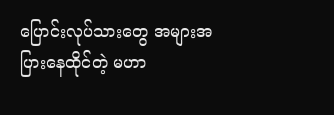ပြောင်းလုပ်သားတွေ အများအပြားနေထိုင်တဲ့ မဟာ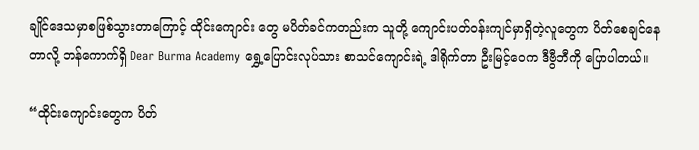ချိုင်ဒေသမှာစဖြစ်သွားတာကြောင့် ထိုင်းကျောင်း တွေ မပိတ်ခင်ကတည်းက သူတို့ ကျောင်းပတ်ဝန်းကျင်မှာရှိတဲ့လူတွေက ပိတ်စေချင်နေတာလို့ ဘန်ကောက်ရှိ Dear Burma Academy ရွှေ့ပြောင်းလုပ်သား စာသင်ကျောင်းရဲ့ ဒါရိုက်တာ ဦးမြင့်ဝေက ဒီဗွီဘီကို ပြောပါတယ်။

“ထိုင်းကျောင်းတွေက ပိတ်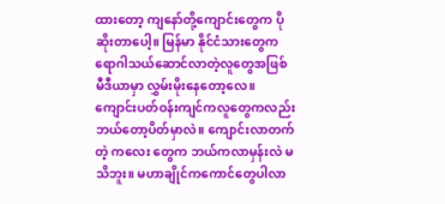ထားတော့ ကျနော်တို့ကျောင်းတွေက ပိုဆိုးတာပေါ့။ မြန်မာ နိုင်ငံသားတွေက ရောဂါသယ်ဆောင်လာတဲ့လူတွေအဖြစ် မီဒီယာမှာ လွှမ်းမိုးနေတော့လေ။ ကျောင်းပတ်ဝန်းကျင်ကလူတွေကလည်း ဘယ်တော့ပိတ်မှာလဲ။ ကျောင်းလာတက်တဲ့ ကလေး တွေက ဘယ်ကလာမှန်းလဲ မသိဘူး။ မဟာချိုင်ကကောင်တွေပါလာ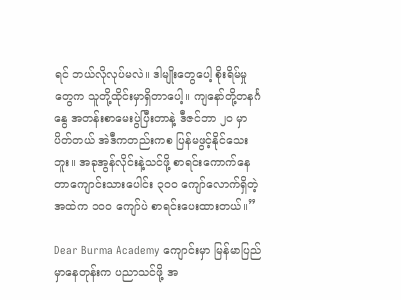ရင် ဘယ်လိုလုပ်မလဲ။ ဒါမျိုးတွေပေါ့ စိုးရိမ်မှုတွေက သူတို့ထိုင်းမှာရှိတာပေါ့။ ကျနော်တို့တနင်္ဂနွေ အတန်းစာမေးပွဲပြီးတာနဲ့ ဒီဇင်ဘာ ၂၀ မှာ ပိတ်တယ် အဲဒီကတည်းကစ ပြန်မဖွင့်နိုင်သေးဘူး။ အခုအွန်လိုင်းနဲ့သင်ဖို့ စာရင်းကောက်နေတာကျောင်းသားပေါင်း ၃၀၀ ကျော်လောက်ရှိတဲ့ အထဲက ၁၀၀ ကျော်ပဲ စာရင်းပေးထားတယ်။”

Dear Burma Academy ကျောင်းမှာ မြန်မာပြည်မှာနေတုန်းက ပညာသင်ဖို့ အ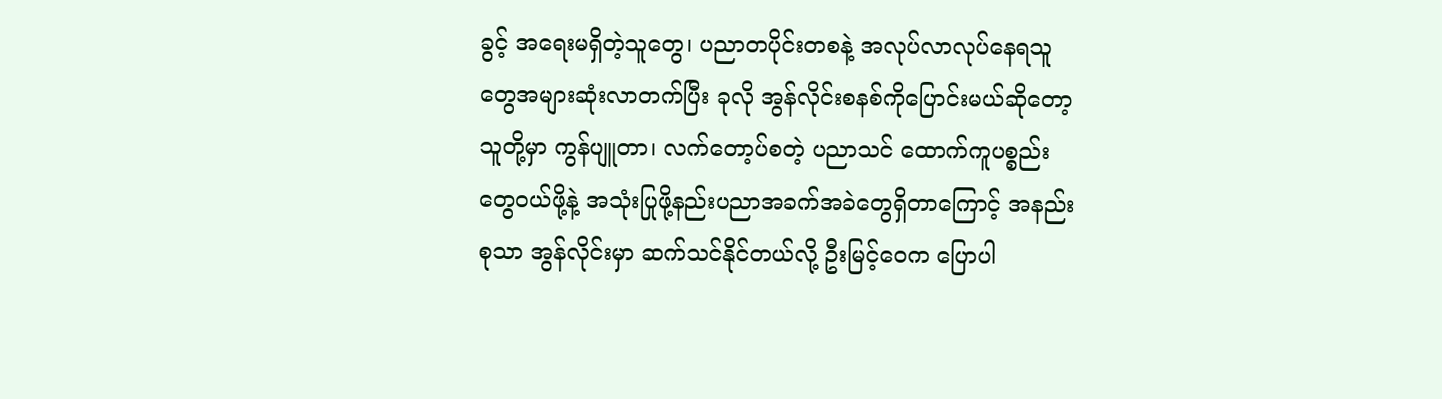ခွင့် အရေးမရှိတဲ့သူတွေ၊ ပညာတပိုင်းတစနဲ့ အလုပ်လာလုပ်နေရသူတွေအများဆုံးလာတက်ပြီး ခုလို အွန်လိုင်းစနစ်ကိုပြောင်းမယ်ဆိုတော့ သူတို့မှာ ကွန်ပျူတာ၊ လက်တော့ပ်စတဲ့ ပညာသင် ထောက်ကူပစ္စည်းတွေဝယ်ဖို့နဲ့ အသုံးပြုဖို့နည်းပညာအခက်အခဲတွေရှိတာကြောင့် အနည်းစုသာ အွန်လိုင်းမှာ ဆက်သင်နိုင်တယ်လို့ ဦးမြင့်ဝေက ပြောပါ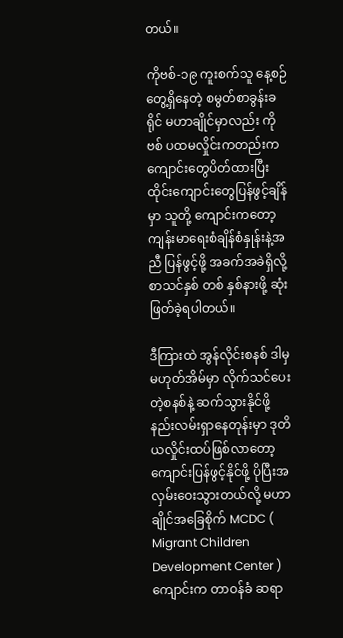တယ်။

ကိုဗစ်-၁၉ ကူးစက်သူ နေ့စဉ်တွေ့ရှိနေတဲ့ စမွတ်စာခွန်းခရိုင် မဟာချိုင်မှာလည်း ကိုဗစ် ပထမလှိုင်းကတည်းက ကျောင်းတွေပိတ်ထားပြီး ထိုင်းကျောင်းတွေပြန်ဖွင့်ချိန်မှာ သူတို့ ကျောင်းကတော့ ကျန်းမာရေးစံချိန်စံနှုန်းနဲ့အညီ ပြန်ဖွင့်ဖို့ အခက်အခဲရှိလို့ စာသင်နှစ် တစ် နှစ်နားဖို့ ဆုံးဖြတ်ခဲ့ရပါတယ်။

ဒီကြားထဲ အွန်လိုင်းစနစ် ဒါမှမဟုတ်အိမ်မှာ လိုက်သင်ပေးတဲ့စနစ်နဲ့ ဆက်သွားနိုင်ဖို့ နည်းလမ်းရှာနေတုန်းမှာ ဒုတိယလှိုင်းထပ်ဖြစ်လာတော့ ကျောင်းပြန်ဖွင့်နိုင်ဖို့ ပိုပြီးအလှမ်းဝေးသွားတယ်လို့ မဟာချိုင်အခြေစိုက် MCDC ( Migrant Children Development Center )  ကျောင်းက တာဝန်ခံ ဆရာ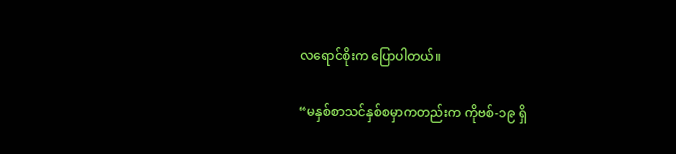လရောင်စိုးက ပြောပါတယ်။

“မနှစ်စာသင်နှစ်စမှာကတည်းက ကိုဗစ်-၁၉ ရှိ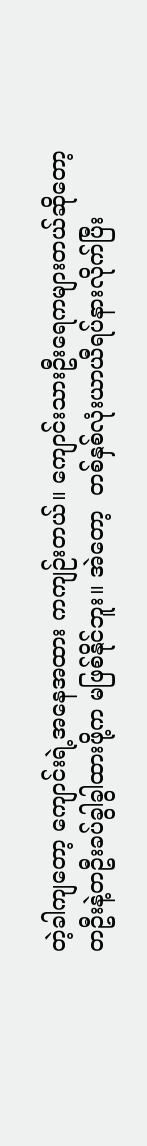တဲ့ခါကျတော့ ကျောင်းရဲ့အနေအထား ကကျဉ်းတယ်။ ကျောင်းသားဦးရေကများတယ်ဆိုတော့ တဦးနဲ့တဦးခပ်ခွါခွါထားဖို့က မဖြစ်နိုင်ဘူး။ အဲတော့  တစ်နှစ်လုံးယာယီရပ်နားလိုက်ပြီး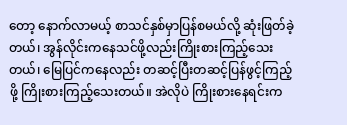တော့ နောက်လာမယ့် စာသင်နှစ်မှာပြန်စမယ်လို့ ဆုံးဖြတ်ခဲ့တယ်၊ အွန်လိုင်းကနေသင်ဖို့လည်းကြိုးစားကြည့်သေးတယ်၊ မြေပြင်ကနေလည်း တဆင့်ပြီးတဆင့်ပြန်ဖွင့်ကြည့်ဖို့ ကြိုးစားကြည့်သေးတယ်။ အဲလိုပဲ ကြိုးစားနေရင်းက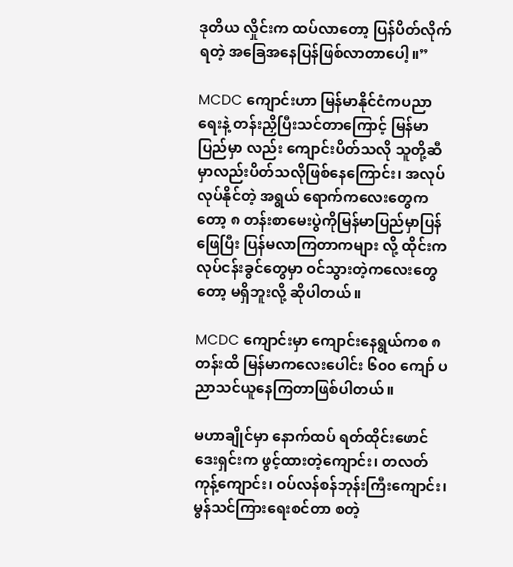ဒုတိယ လှိုင်းက ထပ်လာတော့ ပြန်ပိတ်လိုက်ရတဲ့ အခြေအနေပြန်ဖြစ်လာတာပေါ့။”

MCDC ကျောင်းဟာ မြန်မာနိုင်ငံကပညာရေးနဲ့ တန်းညှိပြီးသင်တာကြောင့် မြန်မာပြည်မှာ လည်း ကျောင်းပိတ်သလို သူတို့ဆီမှာလည်းပိတ်သလိုဖြစ်နေကြောင်း၊ အလုပ်လုပ်နိုင်တဲ့ အရွယ် ရောက်ကလေးတွေကတော့ ၈ တန်းစာမေးပွဲကိုမြန်မာပြည်မှာပြန်ဖြေပြီး ပြန်မလာကြတာကများ လို့ ထိုင်းကလုပ်ငန်းခွင်တွေမှာ ဝင်သွားတဲ့ကလေးတွေတော့ မရှိဘူးလို့ ဆိုပါတယ်။

MCDC ကျောင်းမှာ ကျောင်းနေရွယ်ကစ ၈ တန်းထိ မြန်မာကလေးပေါင်း ၆၀၀ ကျော် ပညာသင်ယူနေကြတာဖြစ်ပါတယ်။

မဟာချိုင်မှာ နောက်ထပ် ရတ်ထိုင်းဖောင်ဒေးရှင်းက ဖွင့်ထားတဲ့ကျောင်း၊ တလတ်ကုန့်ကျောင်း၊ ဝပ်လန်စန်ဘုန်းကြီးကျောင်း၊ မွန်သင်ကြားရေးစင်တာ စတဲ့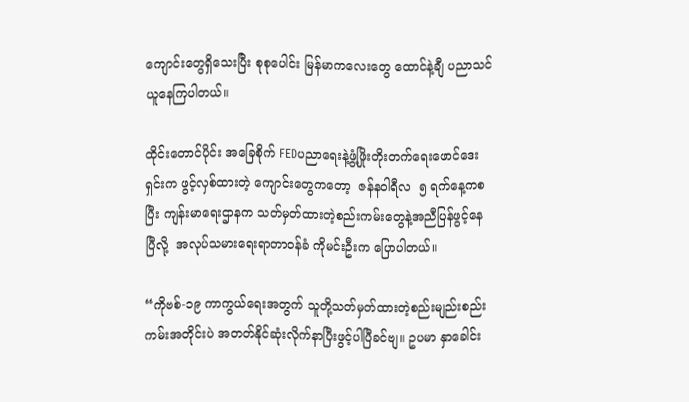ကျောင်းတွေရှိသေးပြီး စုစုပေါင်း မြန်မာကလေးတွေ ထောင်နဲ့ချီ ပညာသင်ယူနေကြပါတယ်။

ထိုင်းတောင်ပိုင်း အခြေစိုက် FEDပညာရေးနဲ့ဖွံ့ဖြိုးတိုးတက်ရေးဖောင်ဒေးရှင်းက ဖွင့်လှစ်ထားတဲ့ ကျောင်းတွေကတော့  ဇန်နဝါရီလ  ၅ ရက်နေ့ကစပြီး ကျန်းမာရေးဌာနက သတ်မှတ်ထားတဲ့စည်းကမ်းတွေနဲ့အညီပြန်ဖွင့်နေပြီလို့  အလုပ်သမားရေးရာတာဝန်ခံ ကိုမင်းဦးက ပြောပါတယ်။

“ကိုဗစ်-၁၉ ကာကွယ်ရေးအတွက် သူတို့သတ်မှတ်ထားတဲ့စည်းမျည်းစည်းကမ်းအတိုင်းပဲ အတတ်နိုင်ဆုံးလိုက်နာပြီးဖွင့်ပါပြီခင်ဗျ။ ဥပမာ နှာခေါင်း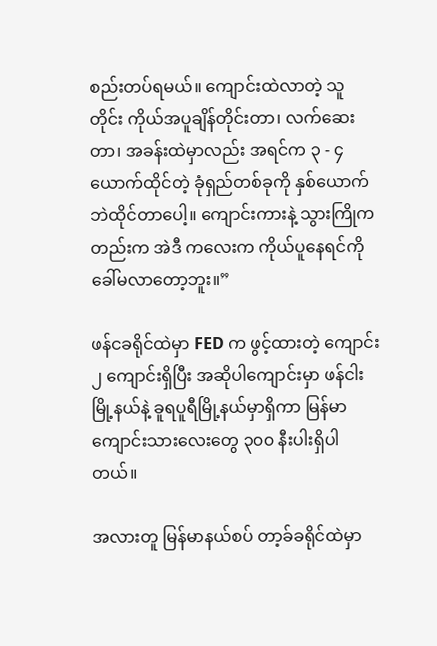စည်းတပ်ရမယ်။ ကျောင်းထဲလာတဲ့ သူ တိုင်း ကိုယ်အပူချိန်တိုင်းတာ၊ လက်ဆေးတာ၊ အခန်းထဲမှာလည်း အရင်က ၃ - ၄ ယောက်ထိုင်တဲ့ ခုံရှည်တစ်ခုကို နှစ်ယောက်ဘဲထိုင်တာပေါ့။ ကျောင်းကားနဲ့ သွားကြိုကတည်းက အဲဒီ ကလေးက ကိုယ်ပူနေရင်ကို ခေါ်မလာတော့ဘူး။”

ဖန်ငခရိုင်ထဲမှာ FED က ဖွင့်ထားတဲ့ ကျောင်း ၂ ကျောင်းရှိပြီး အဆိုပါကျောင်းမှာ ဖန်ငါးမြို့နယ်နဲ့ ခူရပူရီမြို့နယ်မှာရှိကာ မြန်မာကျောင်းသားလေးတွေ ၃၀၀ နီးပါးရှိပါတယ်။

အလားတူ မြန်မာနယ်စပ် တာ့ခ်ခရိုင်ထဲမှာ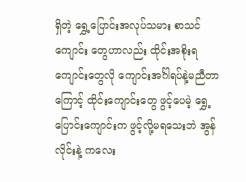ရှိတဲ့ ရွှေ့ပြောင်းအလုပ်သမား စာသင်ကျောင်း တွေဟာလည်း ထိုင်းအစိုးရကျောင်းတွေလို ကျောင်းအင်္ဂါရပ်နဲ့မညီတာကြောင့် ထိုင်းကျောင်းတွေ ဖွင့်ပေမဲ့ ရွှေ့ပြောင်းကျောင်းက ဖွင့်လို့မရသေးဘဲ အွန်လိုင်းနဲ့ ကလေး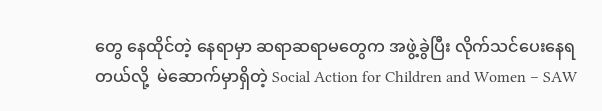တွေ နေထိုင်တဲ့ နေရာမှာ ဆရာဆရာမတွေက အဖွဲ့ခွဲပြီး လိုက်သင်ပေးနေရတယ်လို့  မဲဆောက်မှာရှိတဲ့ Social Action for Children and Women – SAW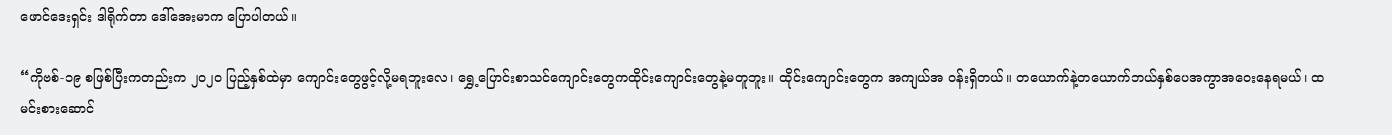ဖောင်ဒေးရှင်း ဒါရိုက်တာ ဒေါ်အေးမာက ပြောပါတယ်။

“ကိုဗစ်-၁၉ စဖြစ်ပြီးကတည်းက ၂၀၂၀ ပြည့်နှစ်ထဲမှာ ကျောင်းတွေဖွင့်လို့မရဘူးလေ၊ ရွှေ့ပြောင်းစာသင်ကျောင်းတွေကထိုင်းကျောင်းတွေနဲ့မတူဘူး။ ထိုင်းကျောင်းတွေက အကျယ်အ ဝန်းရှိတယ်။ တယောက်နဲ့တယောက်ဘယ်နှစ်ပေအကွာအဝေးနေရမယ်၊ ထမင်းစားဆောင်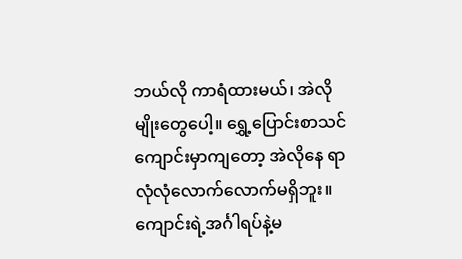ဘယ်လို ကာရံထားမယ်၊ အဲလိုမျိုးတွေပေါ့။ ရွှေ့ပြောင်းစာသင်ကျောင်းမှာကျတော့ အဲလိုနေ ရာလုံလုံလောက်လောက်မရှိဘူး။ ကျောင်းရဲ့အင်္ဂါရပ်နဲ့မ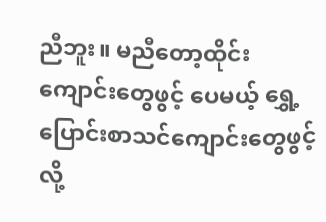ညီဘူး။ မညီတော့ထိုင်းကျောင်းတွေဖွင့် ပေမယ့် ရွှေ့ပြောင်းစာသင်ကျောင်းတွေဖွင့်လို့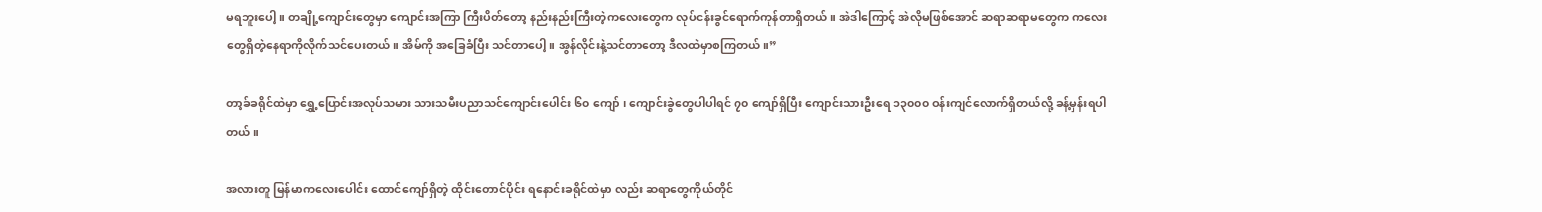မရဘူးပေါ့။ တချို့ကျောင်းတွေမှာ ကျောင်းအကြာ ကြီးပိတ်တော့ နည်းနည်းကြီးတဲ့ကလေးတွေက လုပ်ငန်းခွင်ရောက်ကုန်တာရှိတယ်။ အဲဒါကြောင့် အဲလိုမဖြစ်အောင် ဆရာဆရာမတွေက ကလေးတွေရှိတဲ့နေရာကိုလိုက်သင်ပေးတယ်။ အိမ်ကို အခြေခံပြီး သင်တာပေါ့။ အွန်လိုင်းနဲ့သင်တာတော့ ဒီလထဲမှာစကြတယ်။”

တာ့ခ်ခရိုင်ထဲမှာ ရွှေ့ပြောင်းအလုပ်သမား သားသမီးပညာသင်ကျောင်းပေါင်း ၆၀ ကျော် ၊ ကျောင်းခွဲတွေပါပါရင် ၇၀ ကျော်ရှိပြီး ကျောင်းသားဦးရေ ၁၃၀၀၀ ဝန်းကျင်လောက်ရှိတယ်လို့ ခန့်မှန်းရပါတယ်။

အလားတူ မြန်မာကလေးပေါင်း ထောင်ကျော်ရှိတဲ့ ထိုင်းတောင်ပိုင်း ရနောင်းခရိုင်ထဲမှာ လည်း ဆရာတွေကိုယ်တိုင်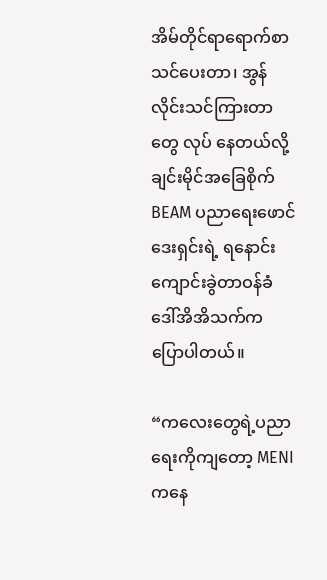အိမ်တိုင်ရာရောက်စာသင်ပေးတာ၊ အွန်လိုင်းသင်ကြားတာတွေ လုပ် နေတယ်လို့  ချင်းမိုင်အခြေစိုက် BEAM ပညာရေးဖောင်ဒေးရှင်းရဲ့ ရနောင်းကျောင်းခွဲတာဝန်ခံ ဒေါ်အိအိသက်က ပြောပါတယ်။

“ကလေးတွေရဲ့ပညာရေးကိုကျတော့ MENI ကနေ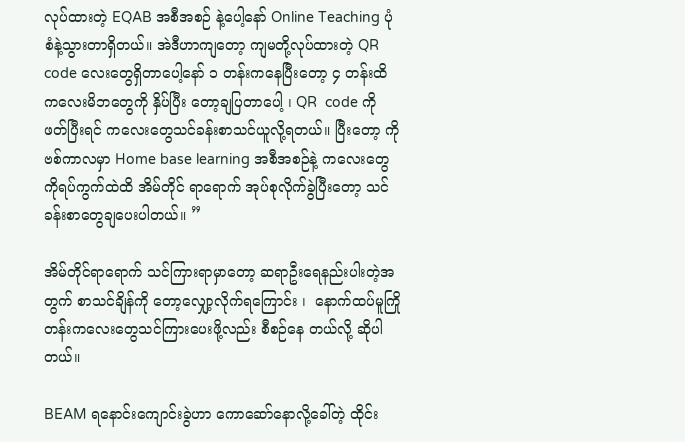လုပ်ထားတဲ့ EQAB အစီအစဉ် နဲ့ပေါ့နော် Online Teaching ပုံစံနဲ့သွားတာရှိတယ်။ အဲဒီဟာကျတော့ ကျမတို့လုပ်ထားတဲ့ QR code လေးတွေရှိတာပေါ့နော် ၁ တန်းကနေပြီးတော့ ၄ တန်းထိ  ကလေးမိဘတွေကို နှိပ်ပြီး တော့ချပြတာပေါ့ ၊ QR  code ကို ဖတ်ပြီးရင် ကလေးတွေသင်ခန်းစာသင်ယူလို့ရတယ်။ ပြီးတော့ ကိုဗစ်ကာလမှာ Home base learning အစီအစဉ်နဲ့ ကလေးတွေကိုရပ်ကွက်ထဲထိ အိမ်တိုင် ရာရောက် အုပ်စုလိုက်ခွဲပြီးတော့ သင်ခန်းစာတွေချပေးပါတယ်။ ”

အိမ်တိုင်ရာရောက် သင်ကြားရာမှာတော့ ဆရာဦးရေနည်းပါးတဲ့အတွက် စာသင်ချိန်ကို တော့လျှော့လိုက်ရကြောင်း ၊  နောက်ထပ်မူကြိုတန်းကလေးတွေသင်ကြားပေးဖို့လည်း စီစဉ်နေ တယ်လို့ ဆိုပါတယ်။

BEAM ရနောင်းကျောင်းခွဲဟာ ကောဆော်နောလို့ခေါ်တဲ့ ထိုင်း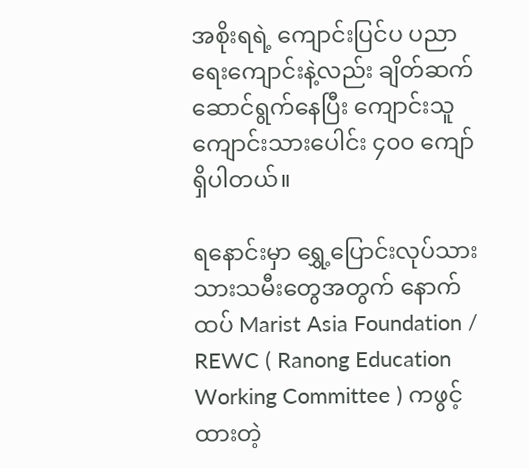အစိုးရရဲ့ ကျောင်းပြင်ပ ပညာရေးကျောင်းနဲ့လည်း ချိတ်ဆက်ဆောင်ရွက်နေပြီး ကျောင်းသူကျောင်းသားပေါင်း ၄၀၀ ကျော်ရှိပါတယ်။

ရနောင်းမှာ ရွှေ့ပြောင်းလုပ်သား သားသမီးတွေအတွက် နောက်ထပ် Marist Asia Foundation / REWC ( Ranong Education Working Committee ) ကဖွင့်ထားတဲ့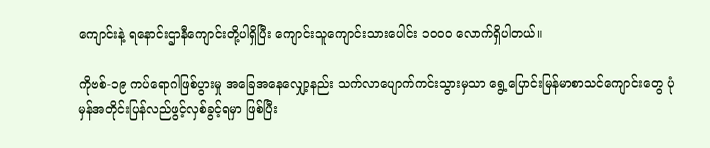ကျောင်းနဲ့ ရနောင်းဌာနီကျောင်းတို့ပါရှိပြီး ကျောင်းသူကျောင်းသားပေါင်း ၁၀၀၀ လောက်ရှိပါတယ်။

ကိုဗစ်-၁၉ ကပ်ရောဂါဖြစ်ပွားမှု အခြေအနေလျှော့နည်း သက်လာပျောက်ကင်းသွားမှသာ ရွေ့ပြောင်းမြန်မာစာသင်ကျောင်းတွေ ပုံမှန်အတိုင်းပြန်လည်ဖွင့်လှစ်ခွင့်ရမှာ ဖြစ်ပြီး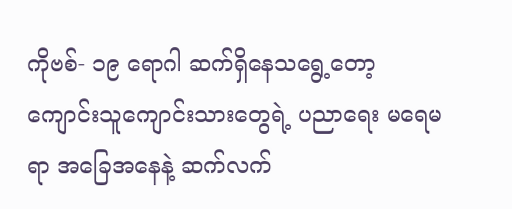ကိုဗစ်- ၁၉ ရောဂါ ဆက်ရှိနေသရွေ့တော့ ကျောင်းသူကျောင်းသားတွေရဲ့ ပညာရေး မရေမရာ အခြေအနေနဲ့ ဆက်လက်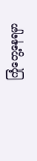ကြုံတွေ့နေရမှာ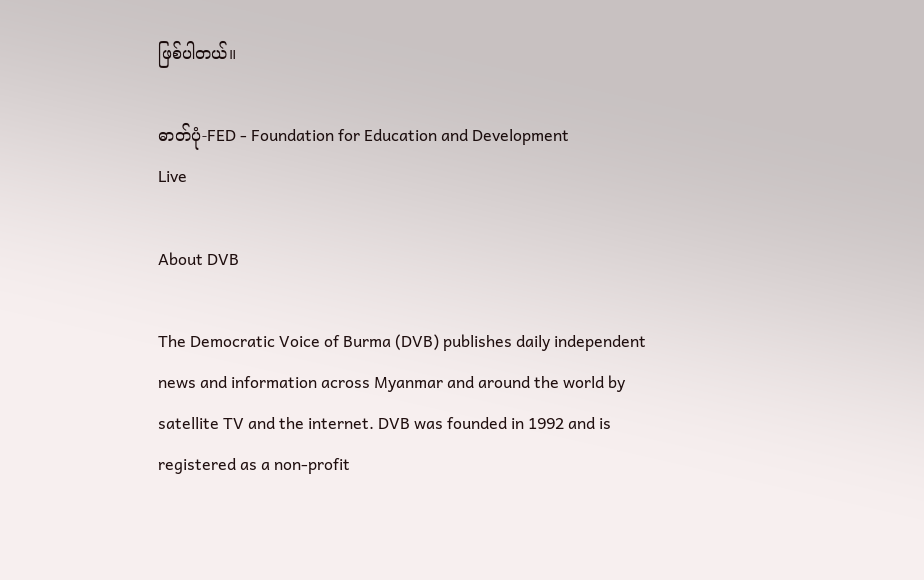ဖြစ်ပါတယ်။

ဓာတ်ပုံ-FED - Foundation for Education and Development
Live

About DVB

The Democratic Voice of Burma (DVB) publishes daily independent news and information across Myanmar and around the world by satellite TV and the internet. DVB was founded in 1992 and is registered as a non-profit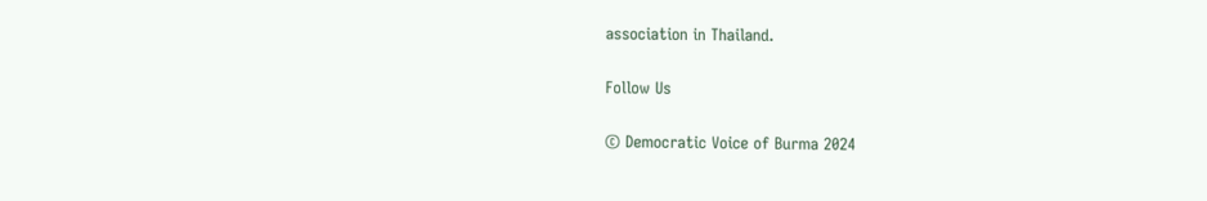association in Thailand.

Follow Us

© Democratic Voice of Burma 2024